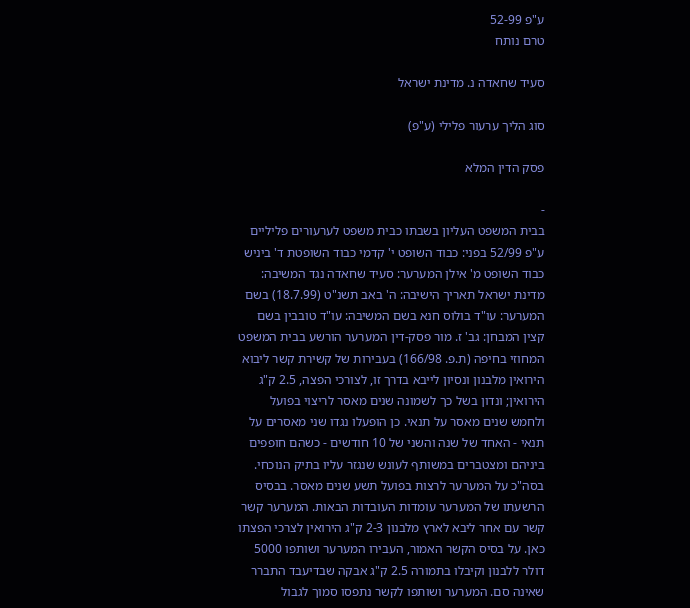ע"פ 52-99
טרם נותח

סעיד שחאדה נ. מדינת ישראל

סוג הליך ערעור פלילי (ע"פ)

פסק הדין המלא

-
בבית המשפט העליון בשבתו כבית משפט לערעורים פליליים ע"פ 52/99 בפני: כבוד השופט י' קדמי כבוד השופטת ד' ביניש כבוד השופט מ' אילן המערער: סעיד שחאדה נגד המשיבה: מדינת ישראל תאריך הישיבה: ה' באב תשנ"ט (18.7.99) בשם המערער: עו"ד בולוס חנא בשם המשיבה: עו"ד טובבין בשם קצין המבחן: גב' ז. מור פסק-דין המערער הורשע בבית המשפט המחוזי בחיפה (ת.פ. 166/98) בעבירות של קשירת קשר ליבוא הירואין מלבנון ונסיון לייבא בדרך זו, לצורכי הפצה, 2.5 ק"ג הירואין; ונדון בשל כך לשמונה שנים מאסר לריצוי בפועל ולחמש שנים מאסר על תנאי. כן הופעלו נגדו שני מאסרים על תנאי - האחד של שנה והשני של 10 חודשים - כשהם חופפים ביניהם ומצטברים במשותף לעונש שנגזר עליו בתיק הנוכחי. בסה"כ על המערער לרצות בפועל תשע שנים מאסר. בבסיס הרשעתו של המערער עומדות העובדות הבאות. המערער קשר קשר עם אחר ליבא לארץ מלבנון 2-3 ק"ג הירואין לצרכי הפצתו כאן. על בסיס הקשר האמור, העבירו המערער ושותפו 5000 דולר ללבנון וקיבלו בתמורה 2.5 ק"ג אבקה שבדיעבד התברר שאינה סם. המערער ושותפו לקשר נתפסו סמוך לגבול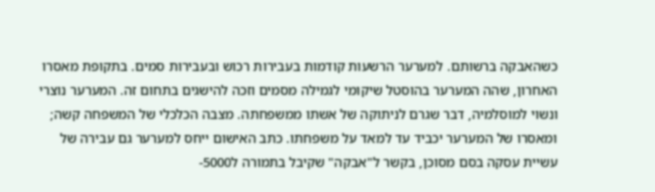כשהאבקה ברשותם. למערער הרשעות קודמות בעבירות רכוש ובעבירות סמים. בתקופת מאסרו האחרון, שהה המערער בהוסטל שיקומי לגמילה מסמים וזכה להישגים בתחום זה. המערער נוצרי ונשוי למוסלמיה, דבר שגרם לניתוקה של אשתו ממשפחתה. מצבה הכלכלי של המשפחה קשה; ומאסרו של המערער יכביד עד למאד על משפחתו. כתב האישום ייחס למערער גם עבירה של עשיית עסקה בסם מסוכן, בקשר ל"אבקה" שקיבל בתמורה ל5000-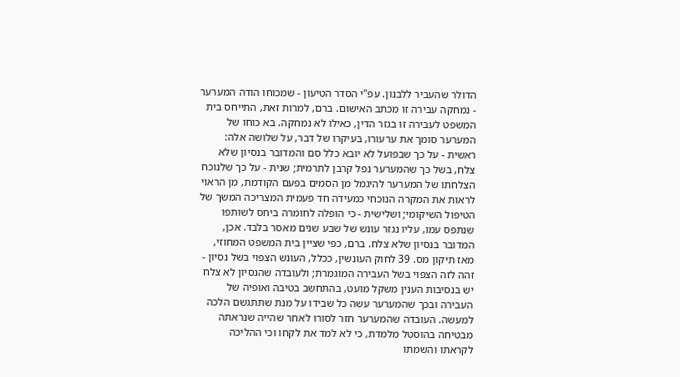הדולר שהעביר ללבנון. עפ"י הסדר הטיעון - שמכוחו הודה המערער - נמחקה עבירה זו מכתב האישום. ברם, למרות זאת, התייחס בית המשפט לעבירה זו בגזר הדין, כאילו לא נמחקה. בא כוחו של המערער סומך את ערעורו, בעיקרו של דבר, על שלושה אלה: ראשית - על כך שבפועל לא יובא כלל סם והמדובר בנסיון שלא צלח, בשל כך שהמערער נפל קרבן לתרמית; שנית - על כך שלנוכח הצלחתו של המערער להיגמל מן הסמים בפעם הקודמת, מן הראוי לראות את המקרה הנוכחי כמעידה חד פעמית המצריכה המשך של הטיפול השיקומי; ושלישית - כי הופלה לחומרה ביחס לשותפו שנתפס עמו, עליו נגזר עונש של שבע שנים מאסר בלבד. אכן, המדובר בנסיון שלא צלח. ברם, כפי שציין בית המשפט המחוזי, מאז תיקון מס. 39 לחוק העונשין, ככלל, העונש הצפוי בשל נסיון - זהה לזה הצפוי בשל העבירה המוגמרת; ולעובדה שהנסיון לא צלח יש בנסיבות הענין משקל מועט, בהתחשב בטיבה ואופיה של העבירה ובכך שהמערער עשה כל שבידו על מנת שתתגשם הלכה למעשה. העובדה שהמערער חזר לסורו לאחר שהייה שנראתה מבטיחה בהוסטל מלמדת, כי לא למד את לקחו וכי ההליכה לקראתו והשמתו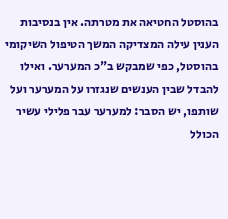בהוסטל החטיאה את מטרתה. אין בנסיבות הענין עילה המצדיקה המשך הטיפול השיקומי בהוסטל, כפי שמבקש ב"כ המערער. ואילו להבדל שבין הענשים שנגזרו על המערער ועל שותפו, יש הסבר: למערער עבר פלילי עשיר הכולל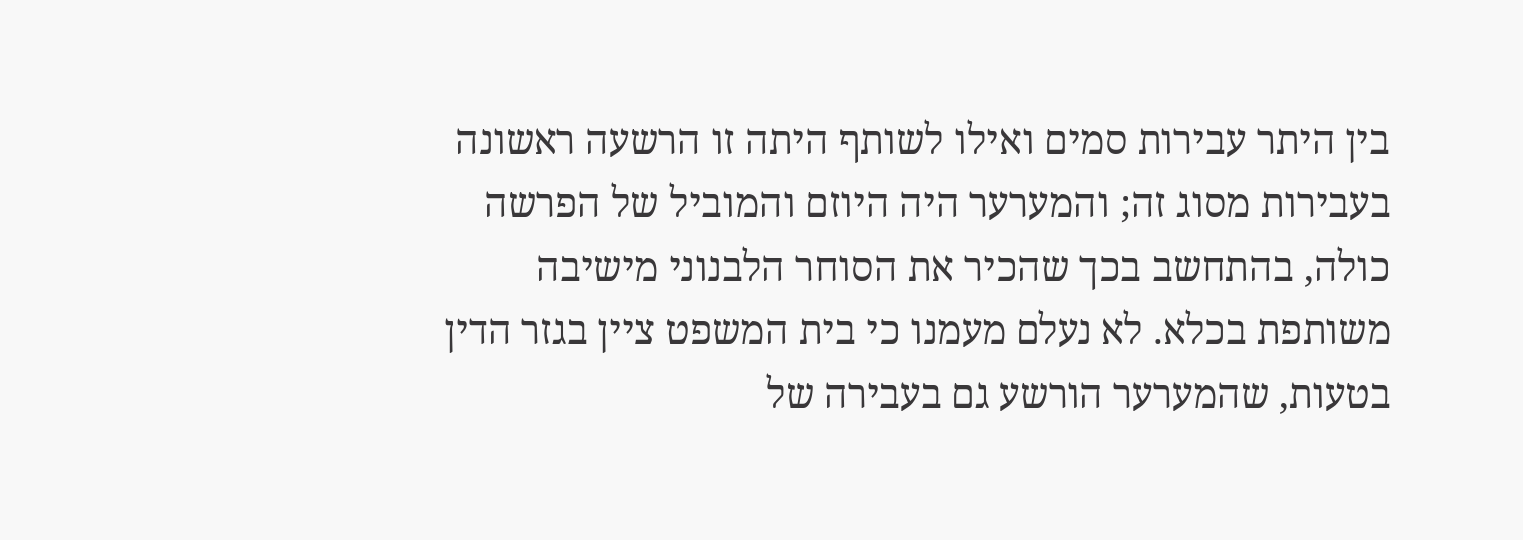בין היתר עבירות סמים ואילו לשותף היתה זו הרשעה ראשונה בעבירות מסוג זה; והמערער היה היוזם והמוביל של הפרשה כולה, בהתחשב בכך שהכיר את הסוחר הלבנוני מישיבה משותפת בכלא. לא נעלם מעמנו כי בית המשפט ציין בגזר הדין בטעות, שהמערער הורשע גם בעבירה של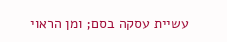עשיית עסקה בסם; ומן הראוי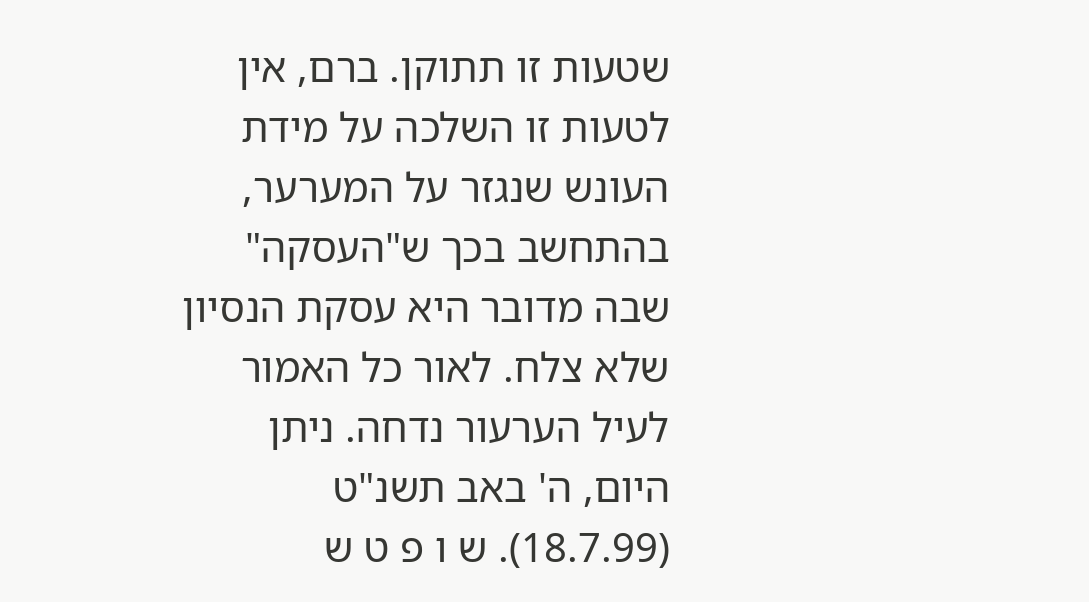שטעות זו תתוקן. ברם, אין לטעות זו השלכה על מידת העונש שנגזר על המערער, בהתחשב בכך ש"העסקה" שבה מדובר היא עסקת הנסיון שלא צלח. לאור כל האמור לעיל הערעור נדחה. ניתן היום, ה' באב תשנ"ט (18.7.99). ש ו פ ט ש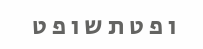ו פ ט ת ש ו פ ט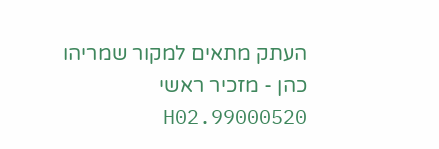העתק מתאים למקור שמריהו כהן - מזכיר ראשי 99000520.H02